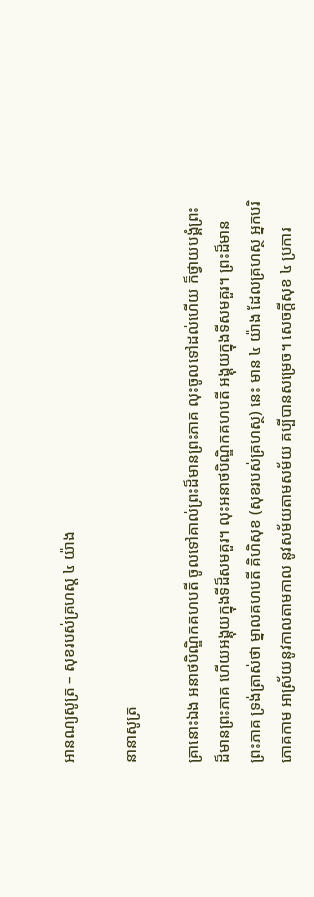អានណ្យសូត្រ – សុខរបស់គ្រហស្ត ៤ យ៉ាង

នានាសូត្រ

គ្រានោះឯង អនាថបិណ្ឌិកគហបតី ចូលទៅគាល់ព្រះដ៏មានព្រះភាគ លុះចូលទៅដល់ហើយ ក៏ថ្វាយបង្គំព្រះដ៏មានព្រះភាគ ហើយអង្គុយក្នុងទីដ៏សមគួរ។ លុះអនាថបិណ្ឌិកគហបតី អង្គុយក្នុងទីសមគួរ។ ព្រះដ៏មានព្រះភាគ ទ្រង់ត្រាស់ថា ម្នាលគហបតី គិហិសុខ (សុខរបស់គ្រហស្ថ) នេះ មាន ៤ យ៉ាង ដែលគ្រហស្ថ អ្នកបរិភោគកាម អាស្រ័យនូវកាលតាមកាល នូវសម័យតាមសម័យ គប្បីបានសម្រេច។ សេចក្តីសុខ ៤ ប្រការ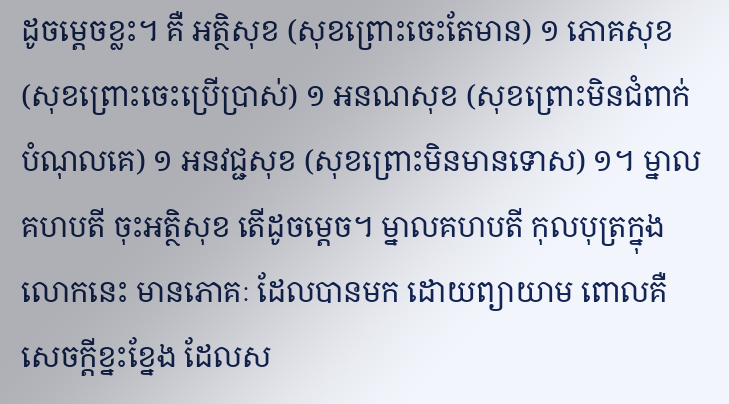ដូចម្តេចខ្លះ។ គឺ អត្ថិសុខ (សុខព្រោះចេះតែមាន) ១ ភោគសុខ (សុខព្រោះចេះប្រើប្រាស់) ១ អនណសុខ (សុខព្រោះមិនជំពាក់បំណុលគេ) ១ អនវជ្ជសុខ (សុខព្រោះមិនមានទោស) ១។ ម្នាលគហបតី ចុះអត្ថិសុខ តើដូចម្តេច។ ម្នាលគហបតី កុលបុត្រក្នុងលោកនេះ មានភោគៈ ដែលបានមក ដោយព្យាយាម ពោលគឺ សេចក្តីខ្នះខ្នែង ដែលស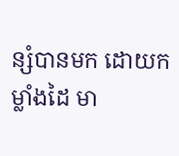ន្សំបានមក ដោយកម្លាំងដៃ មា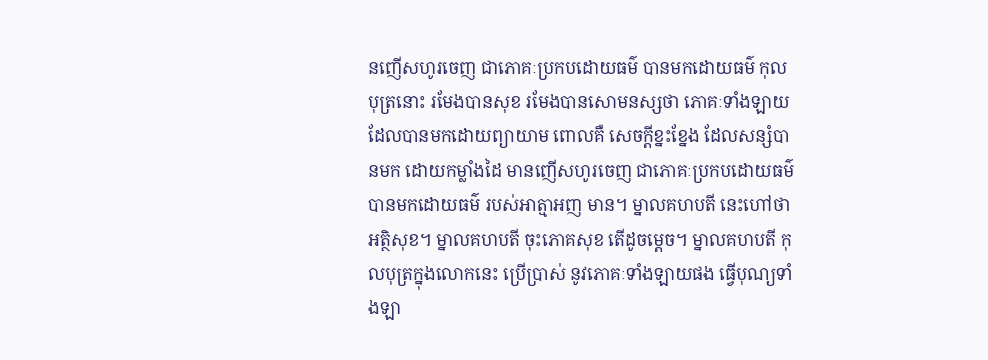នញើសហូរចេញ ជាភោគៈប្រកបដោយធម៌ បានមកដោយធម៌ កុលបុត្រនោះ រមែងបានសុខ រមែងបានសោមនស្សថា ភោគៈទាំងឡាយ ដែលបានមកដោយព្យាយាម ពោលគឺ សេចក្តីខ្នះខ្នែង ដែលសន្សំបានមក ដោយកម្លាំងដៃ មានញើសហូរចេញ ជាភោគៈប្រកបដោយធម៌ បានមកដោយធម៌ របស់អាត្មាអញ មាន។ ម្នាលគហបតី នេះហៅថា អត្ថិសុខ។ ម្នាលគហបតី ចុះភោគសុខ តើដូចម្តេច។ ម្នាលគហបតី កុលបុត្រក្នុងលោកនេះ ប្រើប្រាស់ នូវភោគៈទាំងឡាយផង ធ្វើបុណ្យទាំងឡា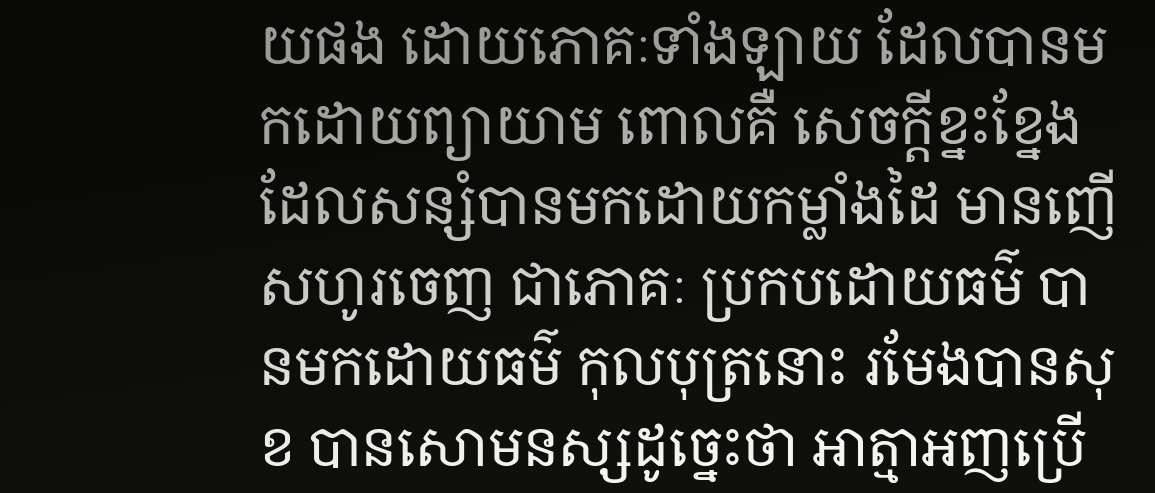យផង ដោយភោគៈទាំងឡាយ ដែលបានមកដោយព្យាយាម ពោលគឺ សេចក្តីខ្នះខ្នែង ដែលសន្សំបានមកដោយកម្លាំងដៃ មានញើសហូរចេញ ជាភោគៈ ប្រកបដោយធម៌ បានមកដោយធម៌ កុលបុត្រនោះ រមែងបានសុខ បានសោមនស្សដូច្នេះថា អាត្មាអញប្រើ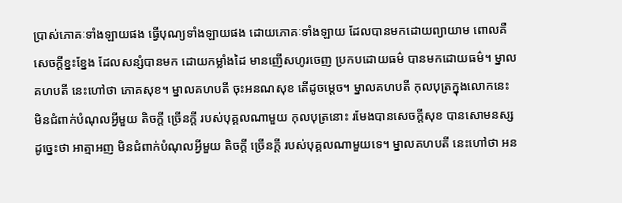ប្រាស់ភោគៈទាំងឡាយផង ធ្វើបុណ្យទាំងឡាយផង ដោយភោគៈទាំងឡាយ ដែលបានមកដោយព្យាយាម ពោលគឺ សេចក្តីខ្នះខ្នែង ដែលសន្សំបានមក ដោយកម្លាំងដៃ មានញើសហូរចេញ ប្រកបដោយធម៌ បានមកដោយធម៌។ ម្នាលគហបតី នេះហៅថា ភោគសុខ។ ម្នាលគហបតី ចុះអនណសុខ តើដូចម្តេច។ ម្នាលគហបតី កុលបុត្រក្នុងលោកនេះ មិនជំពាក់បំណុលអ្វីមួយ តិចក្តី ច្រើនក្តី របស់បុគ្គលណាមួយ កុលបុត្រនោះ រមែងបានសេចក្តីសុខ បានសោមនស្ស ដូច្នេះថា អាត្មាអញ មិនជំពាក់បំណុលអ្វីមួយ តិចក្តី ច្រើនក្តី របស់បុគ្គលណាមួយទេ។ ម្នាលគហបតី នេះហៅថា អន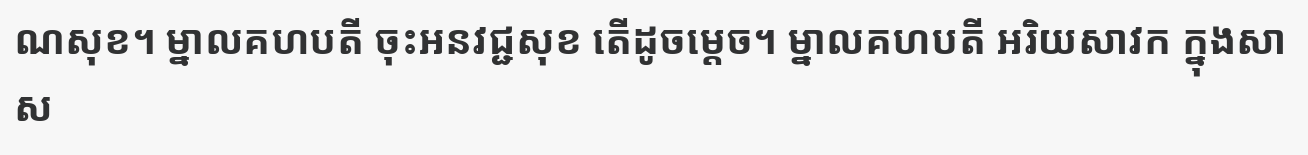ណសុខ។ ម្នាលគហបតី ចុះអនវជ្ជសុខ តើដូចម្តេច។ ម្នាលគហបតី អរិយសាវក ក្នុងសាស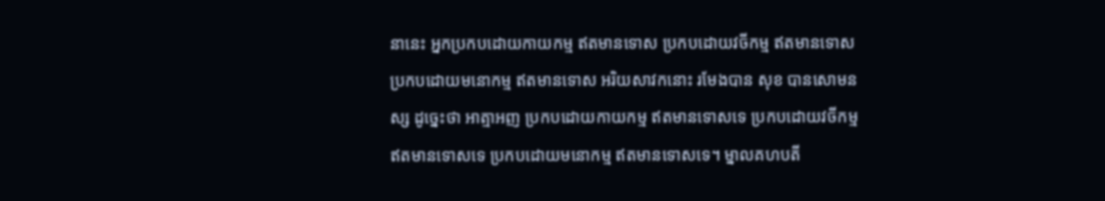នានេះ អ្នកប្រកបដោយកាយកម្ម ឥតមានទោស ប្រកបដោយវចីកម្ម ឥតមានទោស ប្រកបដោយមនោកម្ម ឥតមានទោស អរិយសាវកនោះ រមែងបាន សុខ បានសោមនស្ស ដូច្នេះថា អាត្មាអញ ប្រកបដោយកាយកម្ម ឥតមានទោសទេ ប្រកបដោយវចីកម្ម ឥតមានទោសទេ ប្រកបដោយមនោកម្ម ឥតមានទោសទេ។ ម្នាលគហបតី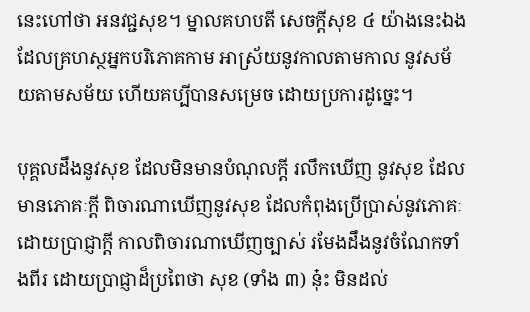នេះហៅថា អនវជ្ជសុខ។ ម្នាលគហបតី សេចក្តីសុខ ៤ យ៉ាងនេះឯង ដែលគ្រហស្ថអ្នកបរិភោគកាម អាស្រ័យនូវកាលតាមកាល នូវសម័យតាមសម័យ ហើយគប្បីបានសម្រេច ដោយប្រការដូច្នេះ។

បុគ្គលដឹងនូវសុខ ដែលមិនមានបំណុលក្តី រលឹកឃើញ នូវសុខ ដែលមានភោគៈក្តី ពិចារណាឃើញនូវសុខ ដែលកំពុងប្រើប្រាស់នូវភោគៈ ដោយប្រាជ្ញាក្តី កាលពិចារណាឃើញច្បាស់ រមែងដឹងនូវចំណែកទាំងពីរ ដោយប្រាជ្ញាដ៏ប្រពៃថា សុខ (ទាំង ៣) នុ៎ះ មិនដល់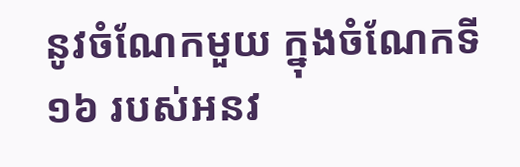នូវចំណែកមួយ ក្នុងចំណែកទី ១៦ របស់អនវ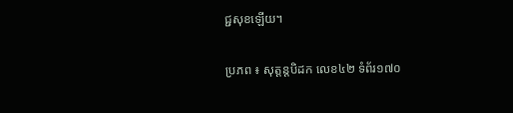ជ្ជសុខឡើយ។

ប្រភព ៖ សុត្តន្តបិដក លេខ៤២ ទំព័រ១៧០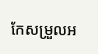កែសម្រួលអ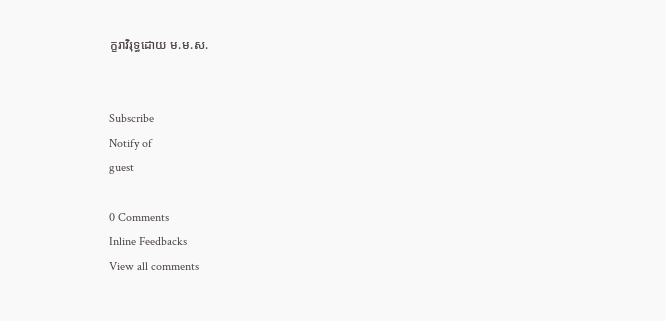ក្ខរាវិរុទ្ធដោយ ម.ម.ស.


Subscribe
Notify of
guest

0 Comments
Inline Feedbacks
View all comments